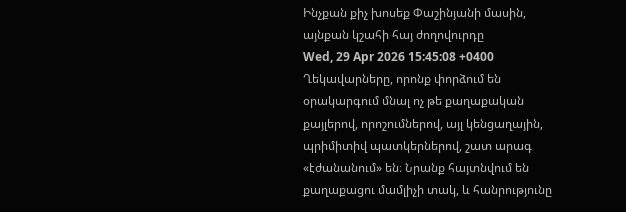Ինչքան քիչ խոսեք Փաշինյանի մասին, այնքան կշահի հայ ժողովուրդը
Wed, 29 Apr 2026 15:45:08 +0400
Ղեկավարները, որոնք փորձում են օրակարգում մնալ ոչ թե քաղաքական քայլերով, որոշումներով, այլ կենցաղային, պրիմիտիվ պատկերներով, շատ արագ «էժանանում» են։ Նրանք հայտնվում են քաղաքացու մամլիչի տակ, և հանրությունը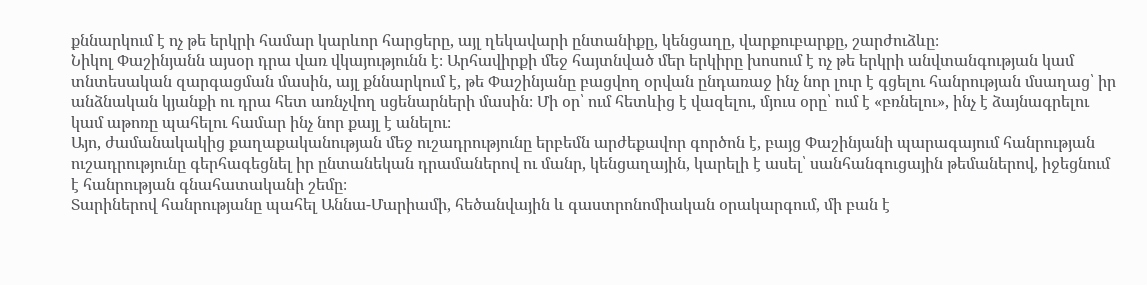քննարկում է ոչ թե երկրի համար կարևոր հարցերը, այլ ղեկավարի ընտանիքը, կենցաղը, վարքուբարքը, շարժուձևը։
Նիկոլ Փաշինյանն այսօր դրա վառ վկայությունն է։ Արհավիրքի մեջ հայտնված մեր երկիրը խոսում է ոչ թե երկրի անվտանգության կամ տնտեսական զարգացման մասին, այլ քննարկում է, թե Փաշինյանը բացվող օրվան ընդառաջ ինչ նոր լուր է գցելու հանրության մսաղաց՝ իր անձնական կյանքի ու դրա հետ առնչվող սցենարների մասին։ Մի օր՝ ում հետևից է վազելու, մյուս օրը՝ ում է «բռնելու», ինչ է ձայնագրելու կամ աթոռը պահելու համար ինչ նոր քայլ է անելու։
Այո, ժամանակակից քաղաքականության մեջ ուշադրությունը երբեմն արժեքավոր գործոն է, բայց Փաշինյանի պարագայում հանրության ուշադրությունը գերհագեցնել իր ընտանեկան դրամաներով ու մանր, կենցաղային, կարելի է ասել՝ սանհանգուցային թեմաներով, իջեցնում է հանրության գնահատականի շեմը։
Տարիներով հանրությանը պահել Աննա-Մարիամի, հեծանվային և գաստրոնոմիական օրակարգում, մի բան է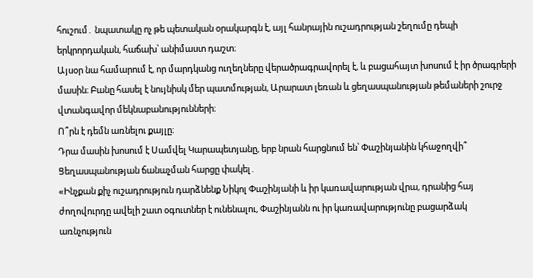հուշում․ նպատակը ոչ թե պետական օրակարգն է, այլ հանրային ուշադրության շեղումը դեպի երկրորդական, հաճախ՝ անիմաստ դաշտ։
Այսօր նա համարում է, որ մարդկանց ուղեղները վերածրագրավորել է, և բացահայտ խոսում է իր ծրագրերի մասին։ Բանը հասել է նույնիսկ մեր պատմության, Արարատ լեռան և ցեղասպանության թեմաների շուրջ վտանգավոր մեկնաբանությունների։
Ո՞րն է դեմն առնելու քայլը։
Դրա մասին խոսում է Սամվել Կարապետյանը, երբ նրան հարցնում են՝ Փաշինյանին կհաջողվի՞ Ցեղասպանության ճանաչման հարցը փակել․
«Ինչքան քիչ ուշադրություն դարձնենք Նիկոլ Փաշինյանի և իր կառավարության վրա, դրանից հայ ժողովուրդը ավելի շատ օգուտներ է ունենալու, Փաշինյանն ու իր կառավարությունը բացարձակ առնչություն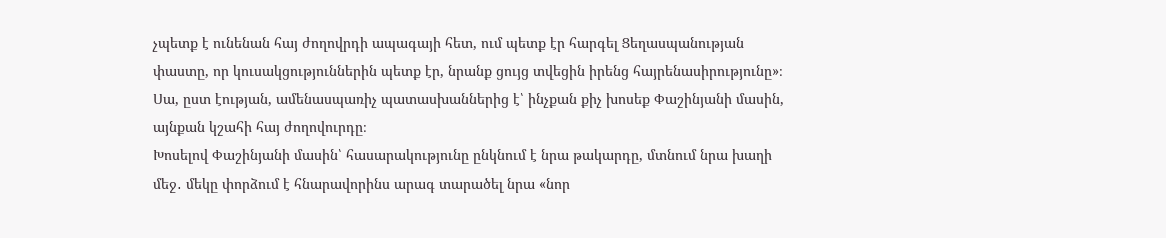չպետք է ունենան հայ ժողովրդի ապագայի հետ, ում պետք էր հարգել Ցեղասպանության փաստը, որ կուսակցություններին պետք էր, նրանք ցույց տվեցին իրենց հայրենասիրությունը»։
Սա, ըստ էության, ամենասպառիչ պատասխաններից է՝ ինչքան քիչ խոսեք Փաշինյանի մասին, այնքան կշահի հայ ժողովուրդը։
Խոսելով Փաշինյանի մասին՝ հասարակությունը ընկնում է նրա թակարդը, մտնում նրա խաղի մեջ․ մեկը փորձում է հնարավորինս արագ տարածել նրա «նոր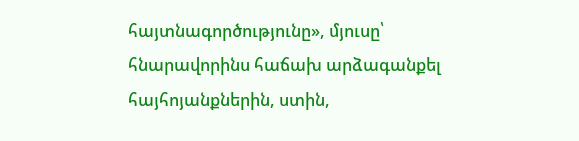հայտնագործությունը», մյուսը՝ հնարավորինս հաճախ արձագանքել հայհոյանքներին, ստին,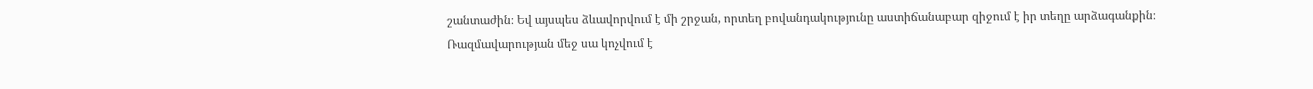շանտաժին։ Եվ այսպես ձևավորվում է մի շրջան, որտեղ բովանդակությունը աստիճանաբար զիջում է իր տեղը արձագանքին։
Ռազմավարության մեջ սա կոչվում է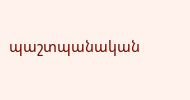պաշտպանական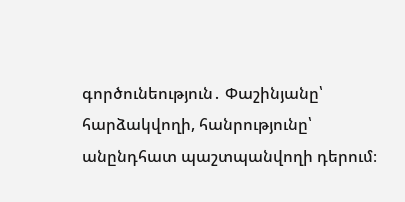գործունեություն․ Փաշինյանը՝ հարձակվողի, հանրությունը՝ անընդհատ պաշտպանվողի դերում։